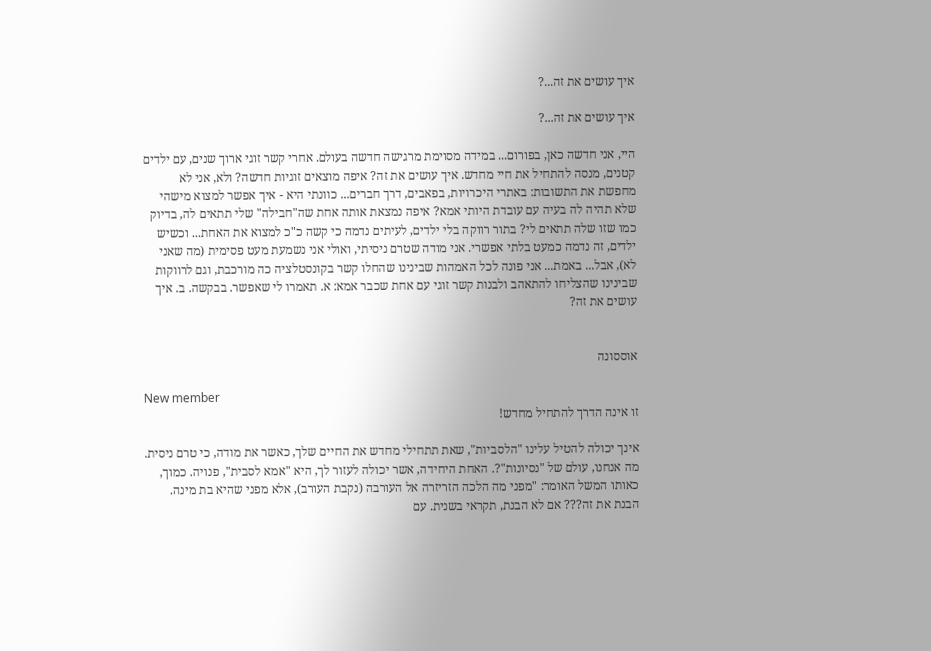איך עושים את זה...?

איך עושים את זה...?

היי, אני חדשה כאן, בפורום... במידה מסוימת מרגישה חדשה בעולם. אחרי קשר זוגי ארוך שנים, עם ילדים קטנים, מנסה להתחיל את חיי מחדש. איך עושים את זה? איפה מוצאים זוגיות חדשה? ולא, אני לא מחפשת את התשובות: באתרי היכרויות, בפאבים, דרך חברים... כוונתי היא - איך אפשר למצוא מישהי שלא תהיה לה בעיה עם עובדת היותי אמא? איפה נמצאת אותה אחת שה"חבילה" שלי תתאים לה, בדיוק כמו שזו שלה תתאים לי? בתור רווקה בלי ילדים, לעיתים נדמה כי קשה כ"כ למצוא את האחת... וכשיש ילדים, זה נדמה כמעט בלתי אפשרי. אני מודה שטרם ניסיתי, ואולי אני נשמעת מעט פסימית (מה שאני לא), אבל... באמת... אני פונה לכל האמהות שבינינו שהחלו קשר בקונסטלציה כה מורכבת, וגם לרווקות שבינינו שהצליחו להתאהב ולבנות קשר זוגי עם אחת שכבר אמא: א. תאמרו לי שאפשר. בבקשה. ב. איך עושים את זה?


אוססונה

New member
זו אינה הדרך להתחיל מחדש!

אינך יכולה להטיל עלינו "הלסביות", שאת תתחילי מחדש את החיים שלך, כאשר את מודה, כי טרם ניסית. מה אנחנו, עולם של "נסיונות"?. האחת היחידה, אשר יכולה לעזור לך, היא "אמא לסבית", פנויה. כמוך, כאותו המשל האומר: "מפני מה הלכה הזריזרה אל העורבה (נקבת העורב), אלא מפני שהיא בת מינה. הבנת את זה??? אם לא הבנת, תקראי בשנית. עם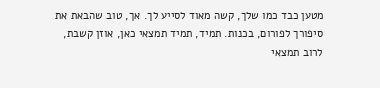מטען כבד כמו שלך, קשה מאוד לסייע לך. אך, טוב שהבאת את סיפורך לפורום, בכנות. תמיד, תמיד תמצאי כאן, אוזן קשבת, לרוב תמצאי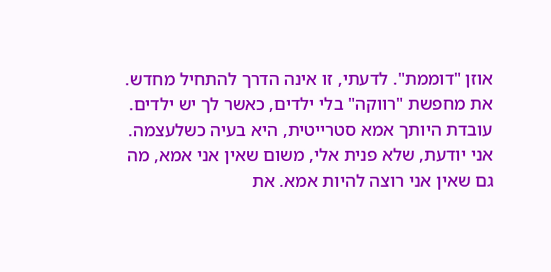אוזן "דוממת". לדעתי, זו אינה הדרך להתחיל מחדש. את מחפשת "רווקה" בלי ילדים, כאשר לך יש ילדים. עובדת היותך אמא סטרייטית, היא בעיה כשלעצמה. אני יודעת, שלא פנית אלי, משום שאין אני אמא, מה גם שאין אני רוצה להיות אמא. את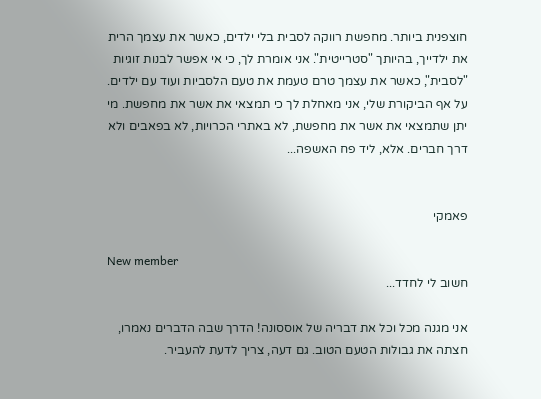חוצפנית ביותר. מחפשת רווקה לסבית בלי ילדים, כאשר את עצמך הרית את ילדייך, בהיותך "סטרייטית". אני אומרת לך, כי אי אפשר לבנות זוגיות "לסבית", כאשר את עצמך טרם טעמת את טעם הלסביות ועוד עם ילדים. על אף הביקורת שלי, אני מאחלת לך כי תמצאי את אשר את מחפשת. מי יתן שתמצאי את אשר את מחפשת, לא באתרי הכרויות, לא בפאבים ולא דרך חברים. אלא, ליד פח האשפה...


פאמקי

New member
חשוב לי לחדד...

אני מגנה מכל וכל את דבריה של אוססונה! הדרך שבה הדברים נאמרו, חצתה את גבולות הטעם הטוב. גם דעה, צריך לדעת להעביר.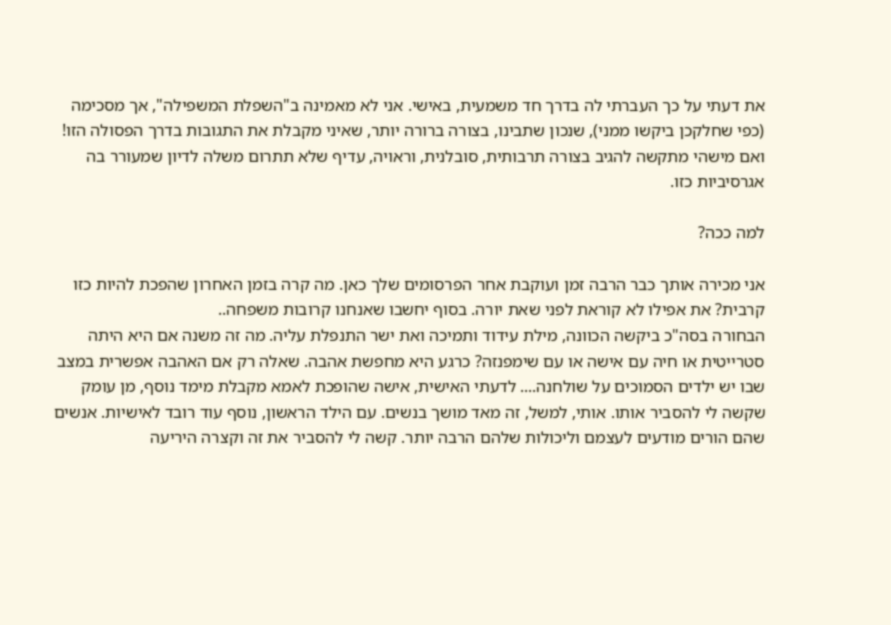את דעתי על כך העברתי לה בדרך חד משמעית, באישי. אני לא מאמינה ב"השפלת המשפילה", אך מסכימה (כפי שחלקכן ביקשו ממני), שנכון שתבינו, בצורה ברורה יותר, שאיני מקבלת את התגובות בדרך הפסולה הזו! ואם מישהי מתקשה להגיב בצורה תרבותית, סובלנית, וראויה, עדיף שלא תתרום משלה לדיון שמעורר בה אגרסיביות כזו.

למה ככה?

אני מכירה אותך כבר הרבה זמן ועוקבת אחר הפרסומים שלך כאן. מה קרה בזמן האחרון שהפכת להיות כזו קרבית? את אפילו לא קוראת לפני שאת יורה. בסוף יחשבו שאנחנו קרובות משפחה..
הבחורה בסה"כ ביקשה הכוונה, מילת עידוד ותמיכה ואת ישר התנפלת עליה. מה זה משנה אם היא היתה סטרייטית או חיה עם אישה או עם שימפנזה? כרגע היא מחפשת אהבה. שאלה רק אם האהבה אפשרית במצב שבו יש ילדים הסמוכים על שולחנה.... לדעתי האישית, אישה שהופכת לאמא מקבלת מימד נוסף, מן עומק שקשה לי להסביר אותו. אותי, למשל, זה מאד מושך בנשים. עם הילד הראשון, נוסף עוד רובד לאישיות. אנשים שהם הורים מודעים לעצמם וליכולות שלהם הרבה יותר. קשה לי להסביר את זה וקצרה היריעה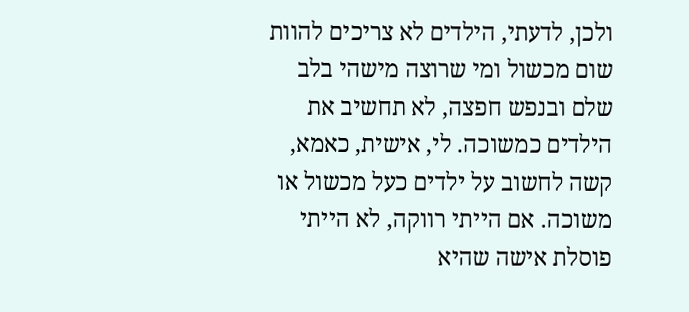ולכן, לדעתי, הילדים לא צריכים להוות שום מכשול ומי שרוצה מישהי בלב שלם ובנפש חפצה, לא תחשיב את הילדים כמשוכה. לי, אישית, כאמא, קשה לחשוב על ילדים כעל מכשול או משוכה. אם הייתי רווקה, לא הייתי פוסלת אישה שהיא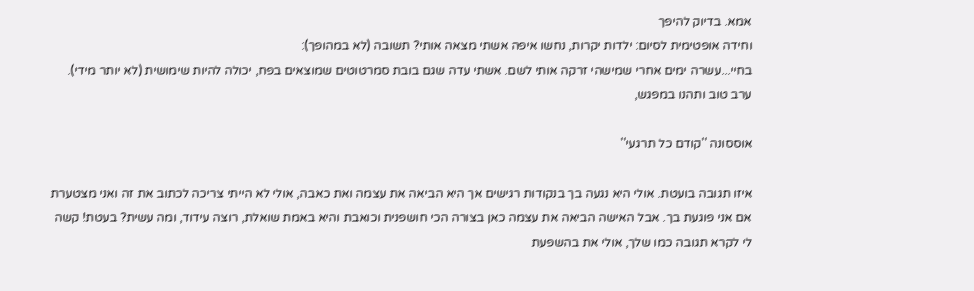אמא. בדיוק להיפך
וחידה אופטימית לסיום: ילדות יקרות, נחשו איפה אשתי מצאה אותי? תשובה (לא במהופך):
בחיי...עשרה ימים אחרי שמישהי זרקה אותי לשם. אשתי עדה שגם בובת סמרטוטים שמוצאים בפח, יכולה להיות שימושית (לא יותר מידי). ערב טוב ותהנו במפגש,

אוססונה ''קודם כל תרגעי''

איזו תגובה בועטת. אולי היא נגעה בך בנקודות רגישים אך היא הביאה את עצמה ואת כאבה, אולי לא הייתי צריכה לכתוב את זה ואני מצטערת אם אני פוגעת בך. אבל האישה הביאה את עצמה כאן בצורה הכי חושפנית וכואבת והיא באמת שואלת, רוצה עידוד, ומה עשית? בעטת! קשה לי לקרא תגובה כמו שלך, אולי את בהשפעת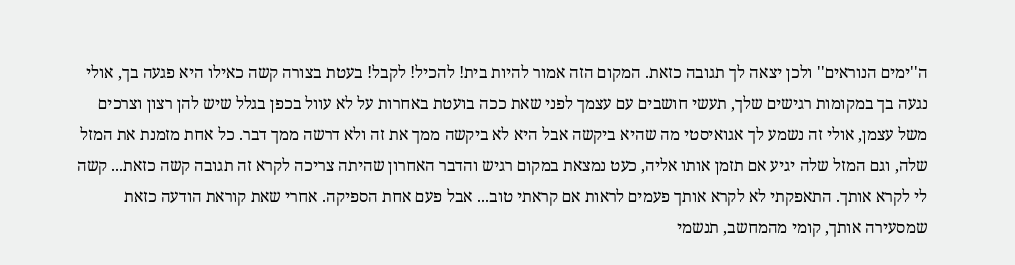ה''ימים הנוראים'' ולכן יצאה לך תגובה כזאת. המקום הזה אמור להיות בית! להכיל! לקבל! בעטת בצורה קשה כאילו היא פגעה בך, אולי נגעה בך במקומות רגישים שלך, תעשי חושבים עם עצמך לפני שאת ככה בועטת באחרות על לא עוול בכפן בגלל שיש להן רצון וצרכים משל עצמן, אולי זה נשמע לך אגואיסטי מה שהיא ביקשה אבל היא לא ביקשה ממך את זה ולא דרשה ממך דבר. כל אחת מזמנת את המזל שלה, וגם המזל שלה יגיע אם תזמן אותו אליה, כעט נמצאת במקום רגיש והדבר האחרון שהיתה צריכה לקרא זה תגובה קשה כזאת... קשה לי לקרא אותך. התאפקתי לא לקרא אותך פעמים לראות אם קראתי טוב... אבל פעם אחת הספיקה. אחרי שאת קוראת הודעה כזאת שמסעירה אותך, קומי מהמחשב, תנשמי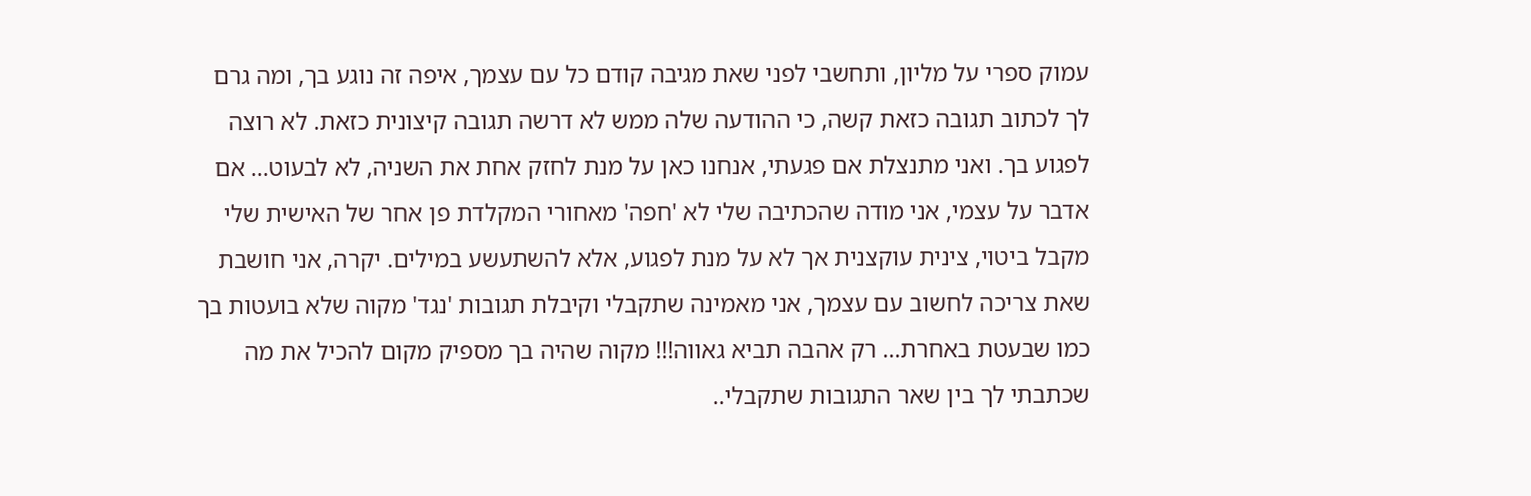עמוק ספרי על מליון, ותחשבי לפני שאת מגיבה קודם כל עם עצמך, איפה זה נוגע בך, ומה גרם לך לכתוב תגובה כזאת קשה, כי ההודעה שלה ממש לא דרשה תגובה קיצונית כזאת. לא רוצה לפגוע בך. ואני מתנצלת אם פגעתי, אנחנו כאן על מנת לחזק אחת את השניה, לא לבעוט... אם אדבר על עצמי, אני מודה שהכתיבה שלי לא 'חפה' מאחורי המקלדת פן אחר של האישית שלי מקבל ביטוי, צינית עוקצנית אך לא על מנת לפגוע, אלא להשתעשע במילים. יקרה, אני חושבת שאת צריכה לחשוב עם עצמך, אני מאמינה שתקבלי וקיבלת תגובות 'נגד' מקוה שלא בועטות בך כמו שבעטת באחרת... רק אהבה תביא גאווה!!! מקוה שהיה בך מספיק מקום להכיל את מה שכתבתי לך בין שאר התגובות שתקבלי..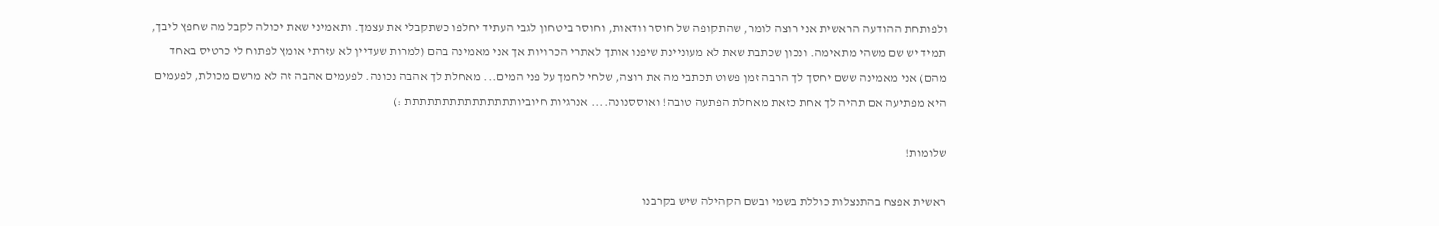ולפותחת ההודעה הראשית אני רוצה לומר, שהתקופה של חוסר וודאות, וחוסר ביטחון לגבי העתיד יחלפו כשתקבלי את עצמך. ותאמיני שאת יכולה לקבל מה שחפץ ליבך, תמיד יש שם משהי מתאימה. ונכון שכתבת שאת לא מעוניינת שיפנו אותך לאתרי הכרויות אך אני מאמינה בהם (למרות שעדיין לא עזרתי אומץ לפתוח לי כרטיס באחד מהם) אני מאמינה ששם יחסך לך הרבה זמן פשוט תכתבי מה את רוצה, שלחי לחמך על פני המים... מאחלת לך אהבה נכונה. לפעמים אהבה זה לא מרשם מכולת, לפעמים היא מפתיעה אם תהיה לך אחת כזאת מאחלת הפתעה טובה! ואוססנונה.... אנרגיות חיוביותתתתתתתתתתתתתתת :)

שלומות!

ראשית אפצח בהתנצלות כוללת בשמי ובשם הקהילה שיש בקרבנו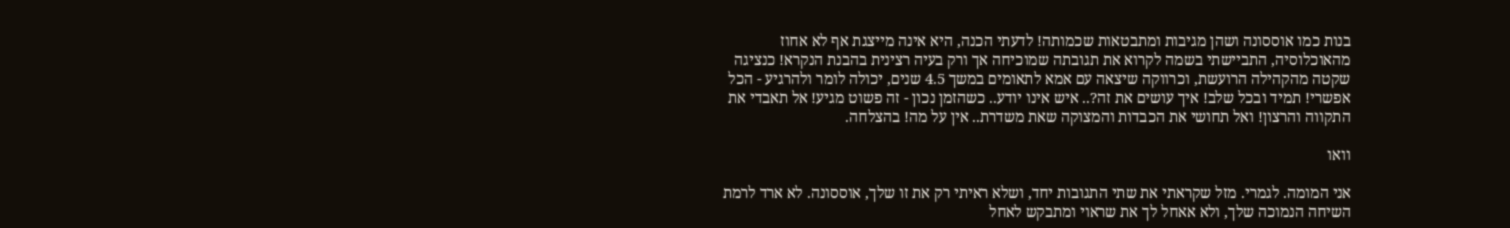בנות כמו אוססונה ושהן מגיבות ומתבטאות שכמותה! לדעתי הכנה, היא אינה מייצגת אף לא אחוז מהאוכלוסיה, התביישתי בשמה לקרוא את תגובתה שמוכיחה אך ורק בעיה רצינית בהבנת הנקרא! כנציגה שקטה מהקהילה הרועשת, וכרווקה שיצאה עם אמא לתאומים במשך 4.5 שנים, יכולה לומר ולהרגיע - הכל אפשרי! תמיד ובכל שלב! איך עושים את זה?.. איש אינו יודע.. כשהזמן נכון - זה פשוט מגיע! אל תאבדי את התקווה והרצון! ואל תחושי את הכבדות והמצוקה שאת משדרת.. אין על מה! בהצלחה.

וואו

אני המומה. לגמרי. מזל שקראתי את שתי התגובות יחד, ושלא ראיתי רק את זו שלך, אוססונה. לא ארד לרמת השיחה הנמוכה שלך, ולא אאחל לך את שראוי ומתבקש לאחל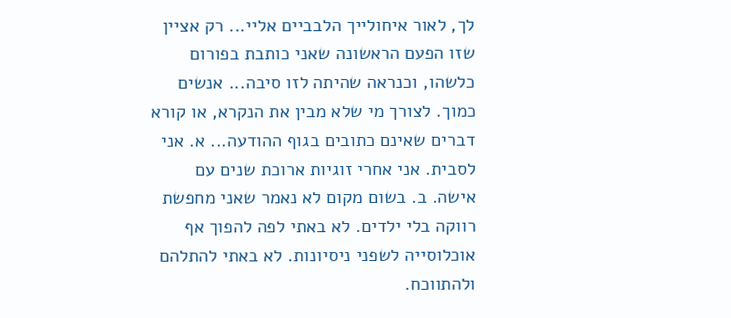לך, לאור איחולייך הלבביים אליי... רק אציין שזו הפעם הראשונה שאני כותבת בפורום כלשהו, וכנראה שהיתה לזו סיבה... אנשים כמוך. לצורך מי שלא מבין את הנקרא, או קורא דברים שאינם כתובים בגוף ההודעה... א. אני לסבית. אני אחרי זוגיות ארוכת שנים עם אישה. ב. בשום מקום לא נאמר שאני מחפשת רווקה בלי ילדים. לא באתי לפה להפוך אף אוכלוסייה לשפני ניסיונות. לא באתי להתלהם ולהתווכח.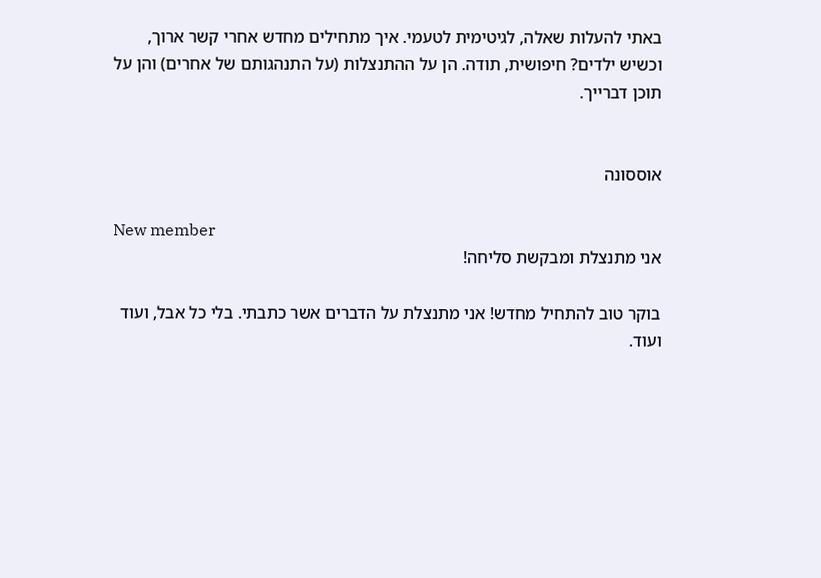באתי להעלות שאלה, לגיטימית לטעמי. איך מתחילים מחדש אחרי קשר ארוך, וכשיש ילדים? חיפושית, תודה. הן על ההתנצלות (על התנהגותם של אחרים) והן על תוכן דברייך.


אוססונה

New member
אני מתנצלת ומבקשת סליחה!

בוקר טוב להתחיל מחדש! אני מתנצלת על הדברים אשר כתבתי. בלי כל אבל, ועוד ועוד.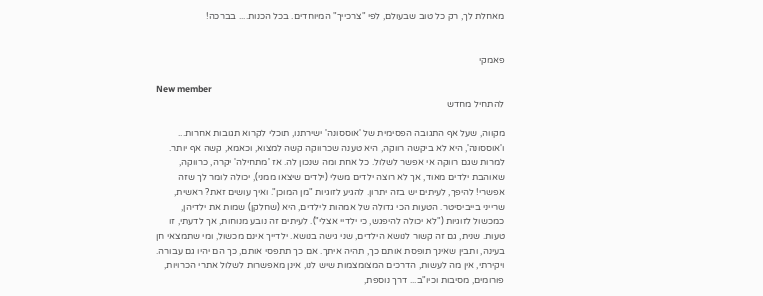מאחלת לך, רק כל טוב שבעולם, לפי "צרכייך" המיוחדים. בכל הכנות.... בברכה!


פאמקי

New member
להתחיל מחדש

מקווה, שעל אף התגובה הפסימית של 'אוססונה' ישירתנו, תוכלי לקרוא תגובות אחרות... ו'אוססונה', היא לא ביקשה רווקה, היא טענה שכרווקה קשה למצוא, וכאמא, קשה אף יותר. למרות שגם רווקה אי אפשר לשלול. כל אחת ומה שנכון לה. אז 'מתחילה' יקרה, כרווקה, שאוהבת ילדים מאוד, אך לא רוצה ילדים משלי (ילדים שיצאו ממני), יכולה לומר לך שזה אפשרי! להיפך, לעיתים יש בזה יתרון. להגיע לזוגיות "מן המוכן". ואיך עושים זאת? ראשית, שרייני בייביסיטר. הטעות הכי גדולה של אמהות לילדים, היא (שחלקן) שמות את ילדיהן, כמכשול לזוגיות ("לא יכולה להיפגש, כי ילדיי אצלי"). לעיתים זה נובע מנוחות, אך לדעתי, זו טעות. שנית, גם זה קשור לנושא הילדים, שני גישה בנושא. ילדייך אינם מכשול, ומי שתמצאי חן בעינה, ותבין שאינך תופסת אותם כך, תהיה איתך. אם כך תתפסי אותם, כך הם יהיו גם עבורה. ויקירתי, אין מה לעשות, הדרכים המצומצמות שיש לנו, אינן מאפשרות לשלול אתרי הכרויות, פורומים, מסיבות וכיו"ב... דרך נוספת,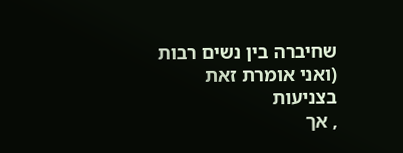שחיברה בין נשים רבות (ואני אומרת זאת בצניעות
, אך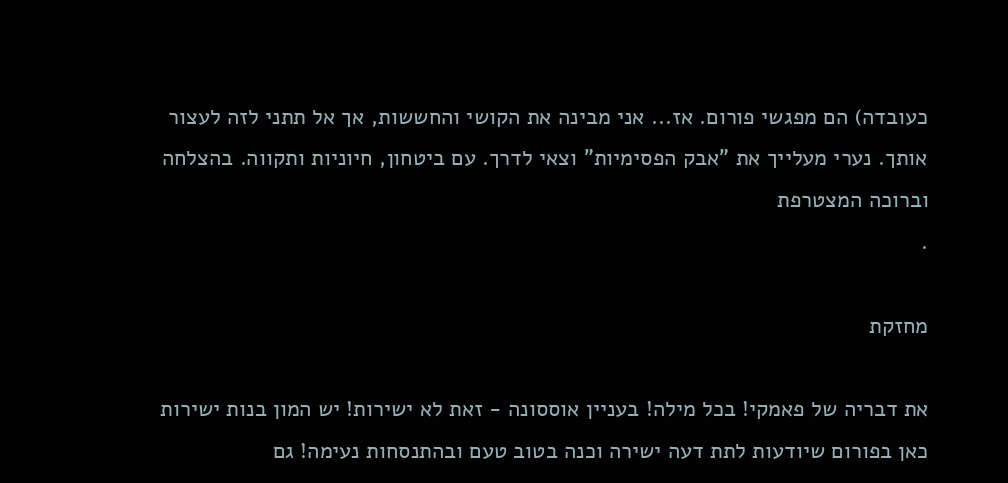כעובדה) הם מפגשי פורום. אז... אני מבינה את הקושי והחששות, אך אל תתני לזה לעצור אותך. נערי מעלייך את "אבק הפסימיות" וצאי לדרך. עם ביטחון, חיוניות ותקווה. בהצלחה וברוכה המצטרפת
.

מחזקת

את דבריה של פאמקי! בכל מילה! בעניין אוססונה - זאת לא ישירות! יש המון בנות ישירות כאן בפורום שיודעות לתת דעה ישירה וכנה בטוב טעם ובהתנסחות נעימה! גם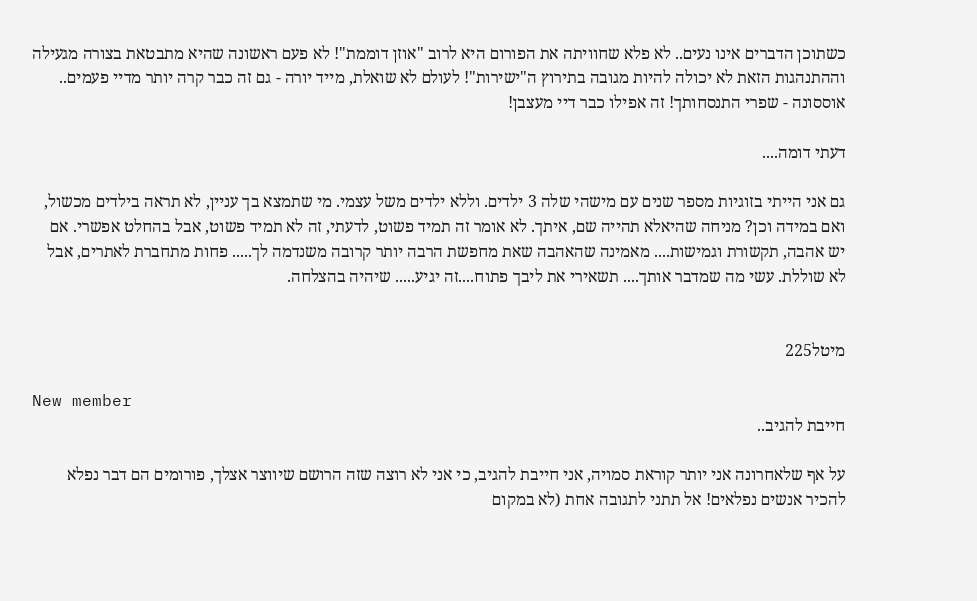כשתוכן הדברים אינו נעים.. לא פלא שחוויתה את הפורום היא לרוב "אוזן דוממת"! לא פעם ראשונה שהיא מתבטאת בצורה מגעילה וההתנהגות הזאת לא יכולה להיות מגובה בתירוץ ה"ישירות"! לעולם לא שואלת, מייד יורה - גם זה כבר קרה יותר מדיי פעמים.. אוססונה - שפרי התנסחותך! זה אפילו כבר דיי מעצבן!

דעתי דומה....

גם אני הייתי בזוגיות מספר שנים עם מישהי שלה 3 ילדים. וללא ילדים משל עצמי. מי שתמצא בך עניין, לא תראה בילדים מכשול, ואם במידה וכן? מניחה שהיאלא תהייה שם, איתך. לא אומר זה תמיד פשוט, לדעתי, זה לא תמיד פשוט, אבל בהחלט אפשרי. אם יש אהבה, תקשורת וגמישות.... מאמינה שהאהבה שאת מחפשת הרבה יותר קרובה משנדמה לך..... פחות מתחברת לאתרים, אבל לא שוללת. עשי מה שמדבר אותך.... תשאירי את ליבך פתוח....זה יגיע..... שיהיה בהצלחה.


מיטל225

New member
חייבת להגיב..

על אף שלאחרונה אני יותר קוראת סמויה, אני חייבת להגיב, כי אני לא רוצה שזה הרושם שיווצר אצלך, פורומים הם דבר נפלא להכיר אנשים נפלאים! אל תתני לתגובה אחת (לא במקום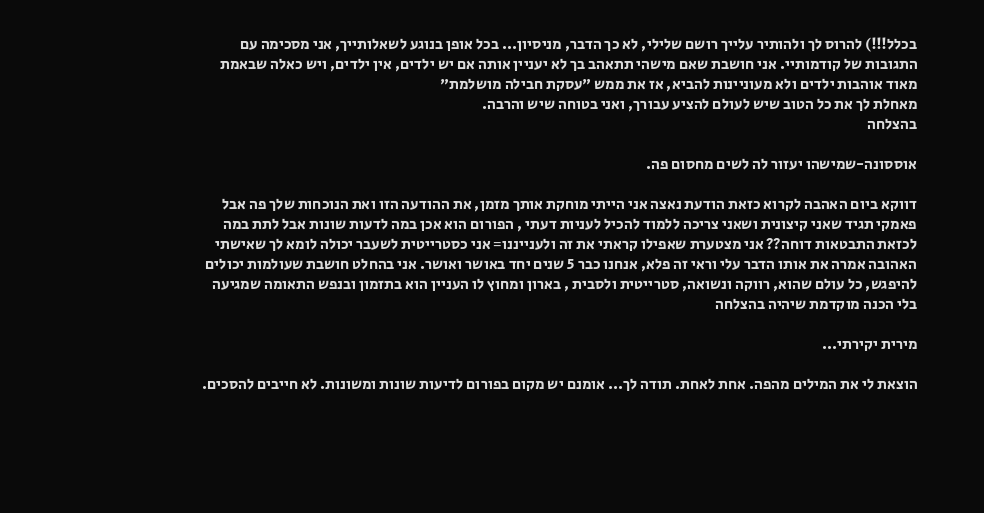בכלל!!!) להרוס לך ולהותיר עלייך רושם שלילי, לא כך הדבר, מניסיון... בכל אופן בנוגע לשאלותייך, אני מסכימה עם התגובות של קודמותיי. אני חושבת שאם מישהי תתאהב בך לא יעניין אותה אם יש ילדים, אין ילדים, ויש כאלה שבאמת מאוד אוהבות ילדים ולא מעוניינות להביא, אז את ממש "עסקת חבילה מושלמת"
מאחלת לך את כל הטוב שיש לעולם להציע עבורך, ואני בטוחה שיש והרבה.
בהצלחה

אוססונה-שמישהו יעזור לה לשים מחסום פה.

דווקא ביום האהבה לקרוא כזאת הודעת נאצה אני הייתי מוחקת אותך מזמן, את ההודעה הזו ואת הנוכחות שלך פה אבל פאמקי תגיד שאני קיצונית ושאני צריכה ללמוד להכיל לעניות דעתי , הפורום הוא אכן במה לדעות שונות אבל לתת במה לכזאת התבטאות דוחה?? אני מצטערת שאפילו קראתי את זה ולענייננו= אני כסטרייטית לשעבר יכולה לומא לך שאישתי האהובה אמרה את אותו הדבר עלי וראי זה פלא, אנחנו כבר 5 שנים יחד באושר ואושר. אני בהחלט חושבת שעולמות יכולים להיפגש, כל עולם שהוא, רווקה ונשואה, סטרייטית ולסבית , בארון ומחוץ לו העניין הוא בתזמון ובנפש התאומה שמגיעה בלי הכנה מוקדמת שיהיה בהצלחה

מירית יקירתי...

הוצאת לי את המילים מהפה. אחת לאחת. תודה לך... אומנם יש מקום בפורום לדיעות שונות ומשונות. לא חייבים להסכים.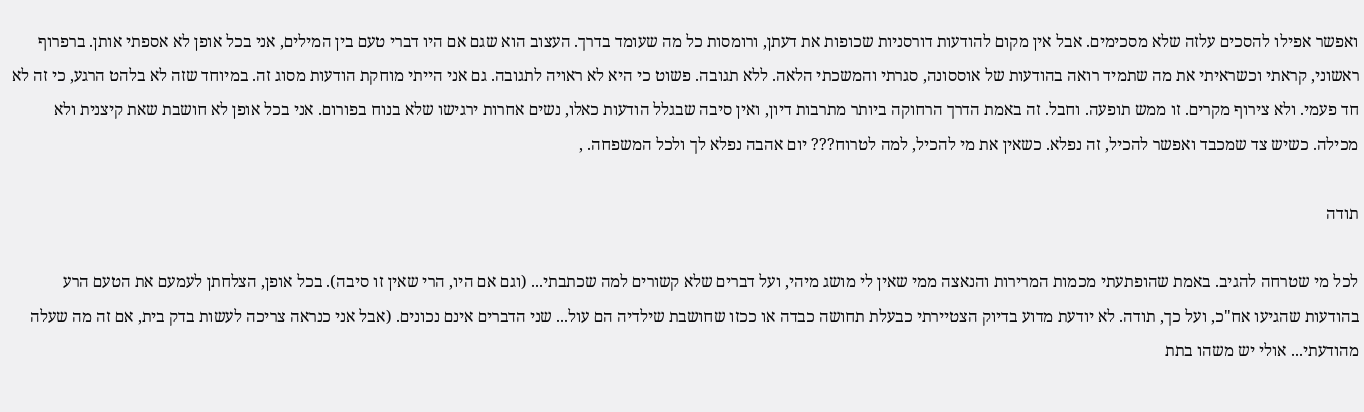ואפשר אפילו להסכים עלזה שלא מסכימים. אבל אין מקום להודעות דורסניות שכופות את דעתן, ורומסות כל מה שעומד בדרך. העצוב הוא שגם אם היו דברי טעם בין המילים, אני בכל אופן לא אספתי אותן. ברפרוף ראשוני, קראתי וכשראיתי את מה שתמיד רואה בהודעות של אוססונה, סגרתי והמשכתי הלאה. ללא תגובה. פשוט כי היא לא ראויה לתגובה. גם אני הייתי מוחקת הודעות מסוג זה. במיוחד שזה לא בלהט הרגע, כי זה לא חד פעמי. ולא צירוף מקרים. זו ממש תופעה. וחבל. זה באמת הדרך הרחוקה ביותר מתרבות דיון, ואין סיבה שבגלל הודעות כאלו, נשים אחרות ירגישו שלא בנוח בפורום. אני בכל אופן לא חושבת שאת קיצנית ולא מכילה. כשיש צד שמכבד ואפשר להכיל, זה נפלא. כשאין את מי להכיל, למה לטרוח??? יום אהבה נפלא לך ולכל המשפחה. ,

תודה

לכל מי שטרחה להגיב. באמת שהופתעתי מכמות המרירות והנאצה ממי שאין לי מושג מיהי, ועל דברים שלא קשורים למה שכתבתי... (וגם אם היו, הרי שאין זו סיבה). בכל אופן, הצלחתן לעמעם את הטעם הרע בהודעות שהגיעו אח"כ, ועל כך, תודה. לא יודעת מדוע בדיוק הצטיירתי כבעלת תחושה כבדה או ככזו שחושבת שילדיה הם עול... שני הדברים אינם נכונים. (אבל אני כנראה צריכה לעשות בדק בית, אם זה מה שעלה מהודעתי... אולי יש משהו בתת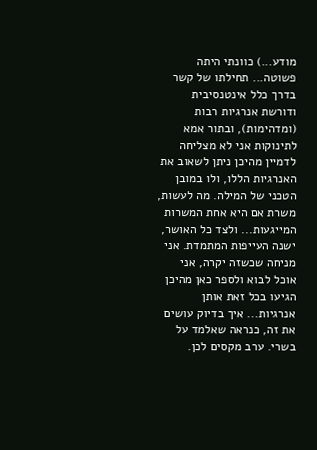מודע...) כוונתי היתה פשוטה... תחילתו של קשר בדרך כלל אינטנסיבית ודורשת אנרגיות רבות (ומדהימות), ובתור אמא לתינוקות אני לא מצליחה לדמיין מהיכן ניתן לשאוב את האנרגיות הללו, ולו במובן הטכני של המילה. מה לעשות, משרת אם היא אחת המשרות המייגעות... ולצד כל האושר, ישנה העייפות המתמדת. אני מניחה שכשזה יקרה, אני אוכל לבוא ולספר כאן מהיכן הגיעו בכל זאת אותן אנרגיות... איך בדיוק עושים את זה, כנראה שאלמד על בשרי. ערב מקסים לכן.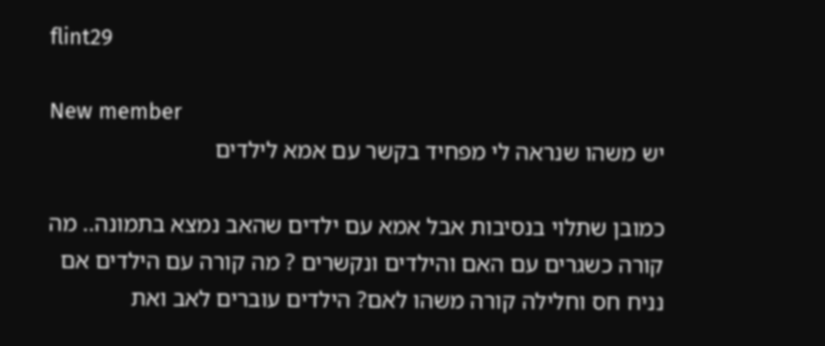flint29

New member
יש משהו שנראה לי מפחיד בקשר עם אמא לילדים

כמובן שתלוי בנסיבות אבל אמא עם ילדים שהאב נמצא בתמונה.. מה קורה כשגרים עם האם והילדים ונקשרים ? מה קורה עם הילדים אם נניח חס וחלילה קורה משהו לאם? הילדים עוברים לאב ואת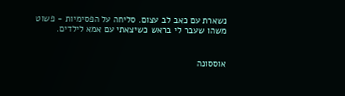נשארת עם כאב לב עצום. סליחה על הפסימיות - פשוט משהו שעבר לי בראש כשיצאתי עם אמא לילדים.


אוססונה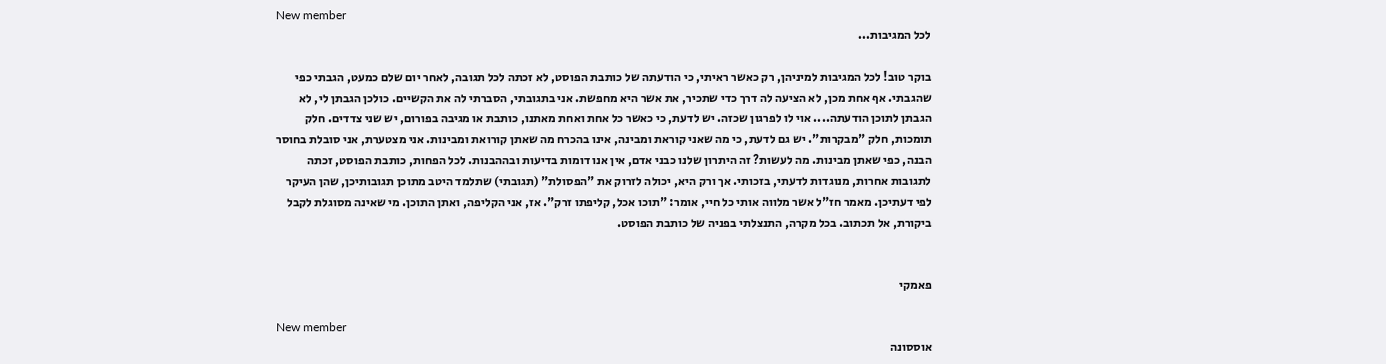New member
לכל המגיבות...

בוקר טוב! לכל המגיבות למיניהן, רק כאשר ראיתי, כי הודעתה של כותבת הפוסט, לא זכתה לכל תגובה, לאחר יום שלם כמעט, הגבתי כפי שהגבתי. אף אחת מכן, לא הציעה לה דרך כדי שתכיר, את אשר היא מחפשת. אני בתגובתי, הסברתי לה את הקשיים. כולכן הגבתן לי, לא הגבתן לתוכן הודעתה.... אוי לו לפרגון שכזה. יש לדעת, כי כאשר כל אחת ואחת מאתנו, כותבת או מגיבה בפורום, יש שני צדדים. חלק תומכות, חלק "מבקרות". יש גם לדעת, כי מה שאני קוראת ומבינה, אינו בהכרח מה שאתן קורואת ומבינות. אני מצטערת, אני סובלת בחוסר הבנה, כפי שאתן מבינות. מה לעשות? זה היתרון שלנו כבני אדם, אין אנו דומות בדיעות ובההבנות. לכל הפחות, כותבת הפוסט, זכתה לתגובות אחרות, מנוגדות לדעתי, בזכותי. אך ורק היא, יכולה לזרוק את "הפסולת" (תגובתי) שתלמד היטב מתוכן תגובותיכן, שהן העיקר לפי דעתיכן. מאמר חז"ל אשר מלווה אותי כל חיי, אומר: "תוכו אכל, קליפתו זרק". אז, אני הקליפה, ואתן התוכן. מי שאינה מסוגלת לקבל ביקורת, אל תכתוב. בכל מקרה, התנצלתי בפניה של כותבת הפוסט.


פאמקי

New member
אוססונה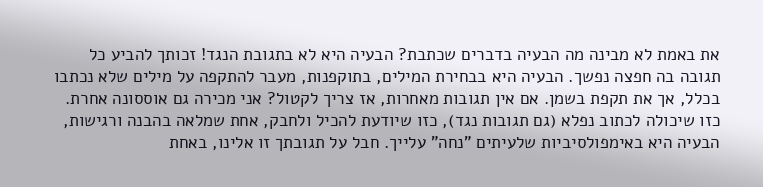את באמת לא מבינה מה הבעיה בדברים שכתבת? הבעיה היא לא בתגובת הנגד! זכותך להביע כל תגובה בה חפצה נפשך. הבעיה היא בבחירת המילים, בתוקפנות, מעבר להתקפה על מילים שלא נכתבו בכלל, אך את תקפת בשמן. אם אין תגובות מאחרות, אז צריך לקטול? אני מכירה גם אוססונה אחרת. כזו שיכולה לכתוב נפלא (גם תגובות נגד), כזו שיודעת להכיל ולחבק, אחת שמלאה בהבנה ורגישות, הבעיה היא באימפולסיביות שלעיתים "נחה" עלייך. חבל על תגובתך זו אלינו, באחת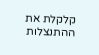קלקלת את ההתנצלות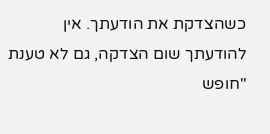כשהצדקת את הודעתך. אין להודעתך שום הצדקה, גם לא טענת "חופש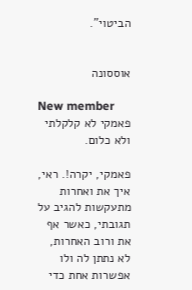הביטוי".


אוססונה

New member
פאמקי לא קלקלתי ולא כלום.

פאמקי, יקרה!. ראי, איך את ואחרות מתעקשות להגיב על תגובתי, כאשר אף את ורוב האחרות, לא נתתן לה ולו אפשרות אחת כדי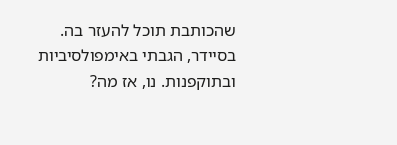שהכותבת תוכל להעזר בה. בסיידר, הגבתי באימפולסיביות ובתוקפנות. נו, אז מה?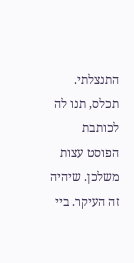התנצלתי. תכלס, תנו לה לכותבת הפוסט עצות משלכן. שיהיה זה העיקר. ביי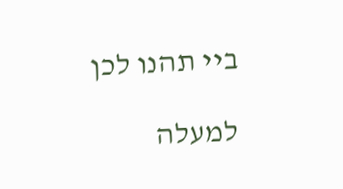ביי תהנו לכן

למעלה